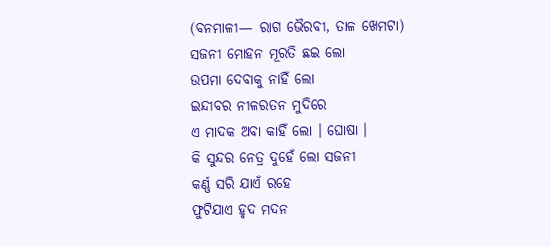(ବନମାଳୀ— ରାଗ ଭୈରବୀ, ତାଳ ଖେମଟା)
ସଜନୀ ମୋହନ ମୂରତି ଛଇ ଲୋ
ଉପମା ଦେବାକୁ ନାହିଁ ଲୋ
ଇନ୍ଦୀବର ନୀଳରତନ ମୁଦିରେ
ଏ ମାଦକ ଅବା କାହିଁ ଲୋ । ଘୋଷା ।
କି ସୁନ୍ଦର ନେତ୍ର ଦୁହେଁ ଲୋ ସଜନୀ
କର୍ଣ୍ଣ ସରି ଯାଏଁ ରହେ
ଫୁଟିଯାଏ ହୃଦ ମଦନ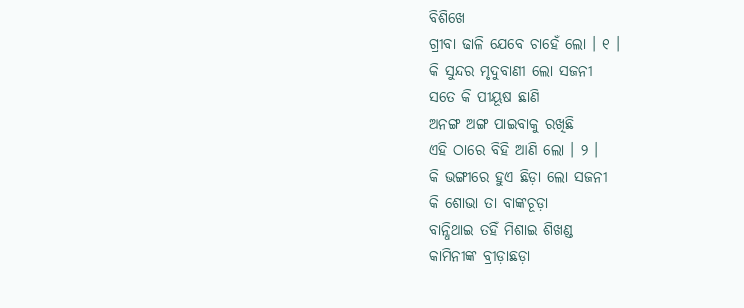ବିଶିଖେ
ଗ୍ରୀବା ଢାଳି ଯେବେ ଚାହେଁ ଲୋ । ୧ ।
କି ସୁନ୍ଦର ମୃଦୁବାଣୀ ଲୋ ସଜନୀ
ସତେ କି ପୀୟୂଷ ଛାଣି
ଅନଙ୍ଗ ଅଙ୍ଗ ପାଇବାକୁ ରଖିଛି
ଏହି ଠାରେ ବିହି ଆଣି ଲୋ । ୨ ।
କି ଭଙ୍ଗୀରେ ହୁଏ ଛିଡ଼ା ଲୋ ସଜନୀ
କି ଶୋଭା ତା ବାଙ୍କଚୂଡ଼ା
ବାନ୍ଧିଥାଇ ତହିଁ ମିଶାଇ ଶିଖଣ୍ଡ
କାମିନୀଙ୍କ ବ୍ରୀଡ଼ାଛଡ଼ା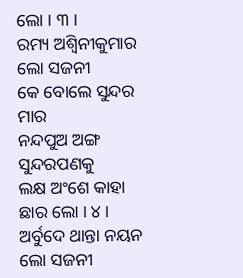ଲୋ । ୩ ।
ରମ୍ୟ ଅଶ୍ୱିନୀକୁମାର ଲୋ ସଜନୀ
କେ ବୋଲେ ସୁନ୍ଦର ମାର
ନନ୍ଦପୁଅ ଅଙ୍ଗ ସୁନ୍ଦରପଣକୁ
ଲକ୍ଷ ଅଂଶେ କାହା ଛାର ଲୋ । ୪ ।
ଅର୍ବୁଦେ ଥାନ୍ତା ନୟନ ଲୋ ସଜନୀ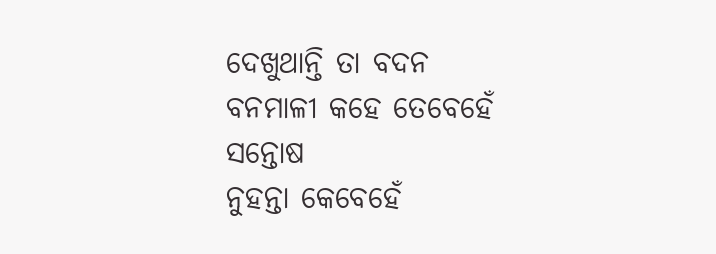ଦେଖୁଥାନ୍ତି ତା ବଦନ
ବନମାଳୀ କହେ ତେବେହେଁ ସନ୍ତୋଷ
ନୁହନ୍ତା କେବେହେଁ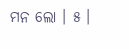ମନ ଲୋ । ୫ ।